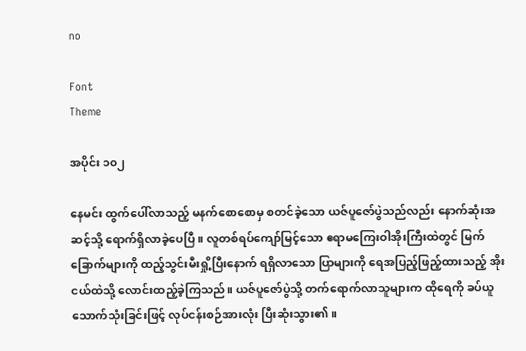no

Font
Theme

အပိုင်း ၁၀၂

နေမင်း ထွက်ပေါ်လာသည့် မနက်စောစောမှ စတင်ခဲ့သော ယဇ်ပူဇော်ပွဲသည်လည်း နောက်ဆုံးအဆင့်သို့ ရောက်ရှိလာခဲ့ပေပြီ။ လူတစ်ရပ်ကျော်မြင့်သော ဧရာမကြေးဝါအိုးကြီးထဲတွင် မြက်ခြောက်များကို ထည့်သွင်းမီးရှို့ပြီးနောက် ရရှိလာသော ပြာများကို ရေအပြည့်ဖြည့်ထားသည့် အိုးငယ်ထဲသို့ လောင်းထည့်ခဲ့ကြသည်။ ယဇ်ပူဇော်ပွဲသို့ တက်ရောက်လာသူများက ထိုရေကို ခပ်ယူသောက်သုံးခြင်းဖြင့် လုပ်ငန်းစဉ်အားလုံး ပြီးဆုံးသွား၏။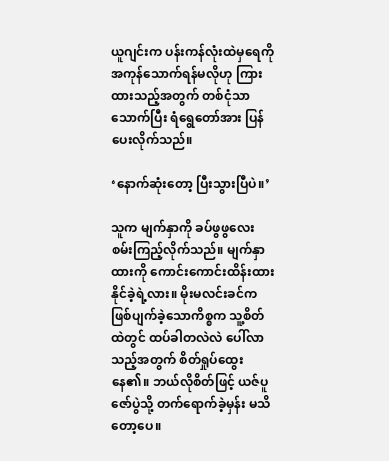ယူဂျင်းက ပန်းကန်လုံးထဲမှရေကို အကုန်သောက်ရန်မလိုဟု ကြားထားသည့်အတွက် တစ်ငုံသာသောက်ပြီး ရံရွေတော်အား ပြန်ပေးလိုက်သည်။

‘နောက်ဆုံးတော့ ပြီးသွားပြီပဲ။’

သူက မျက်နှာကို ခပ်ဖွဖွလေး စမ်းကြည့်လိုက်သည်။ မျက်နှာထားကို ကောင်းကောင်းထိန်းထားနိုင်ခဲ့ရဲ့လား။ မိုးမလင်းခင်က ဖြစ်ပျက်ခဲ့သောကိစ္စက သူ့စိတ်ထဲတွင် ထပ်ခါတလဲလဲ ပေါ်လာသည့်အတွက် စိတ်ရှုပ်ထွေးနေ၏။ ဘယ်လိုစိတ်ဖြင့် ယဇ်ပူဇော်ပွဲသို့ တက်ရောက်ခဲ့မှန်း မသိတော့ပေ။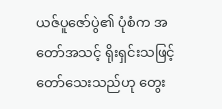ယဇ်ပူဇော်ပွဲ၏ ပုံစံက အတော်အသင့် ရိုးရှင်းသဖြင့် တော်သေးသည်ဟု တွေး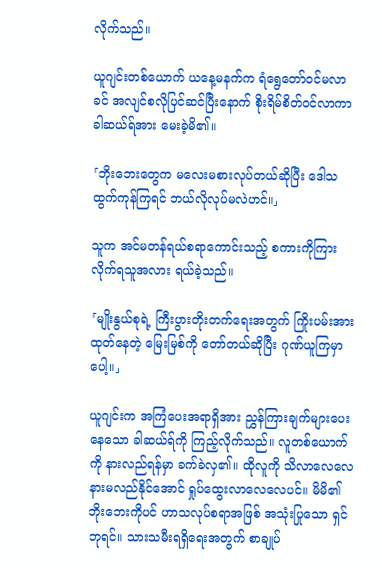လိုက်သည်။

ယူဂျင်းတစ်ယောက် ယနေ့မနက်က ရံရွေတော်ဝင်မလာခင် အလျင်စလိုပြင်ဆင်ပြီးနောက် စိုးရိမ်စိတ်ဝင်လာကာ ခါဆယ်ရ်အား မေးခဲ့မိ၏။

「ဘိုးဘေးတွေက မလေးမစားလုပ်တယ်ဆိုပြီး ဒေါသထွက်ကုန်ကြရင် ဘယ်လိုလုပ်မလဲဟင်။」

သူက အင်မတန်ရယ်စရာကောင်းသည့် စကားကိုကြားလိုက်ရသူအလား ရယ်ခဲ့သည်။

「မျိုးနွယ်စုရဲ့ ကြီးပွားတိုးတက်ရေးအတွက် ကြိုးပမ်းအားထုတ်နေတဲ့ မြေးမြစ်ကို တော်တယ်ဆိုပြီး ဂုဏ်ယူကြမှာပေါ့။」

ယူဂျင်းက အကြံပေးအရာရှိအား ညွှန်ကြားချက်များပေးနေသော ခါဆယ်ရ်ကို ကြည့်လိုက်သည်။ လူတစ်ယောက်ကို နားလည်ရန်မှာ ခက်ခဲလှ၏။ ထိုလူကို သိလာလေလေ နားမလည်နိုင်အောင် ရှုပ်ထွေးလာလေလေပင်။ မိမိ၏ ဘိုးဘေးကိုပင် ဟာသလုပ်စရာအဖြစ် အသုံးပြုသော ရှင်ဘုရင်။ သားသမီးရရှိရေးအတွက် စာချုပ်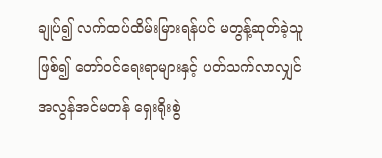ချုပ်၍ လက်ထပ်ထိမ်းမြားရန်ပင် မတွန့်ဆုတ်ခဲ့သူဖြစ်၍ တော်ဝင်ရေးရာများနှင့် ပတ်သက်လာလျှင် အလွန်အင်မတန် ရှေးရိုးစွဲ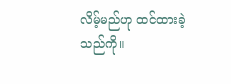လိမ့်မည်ဟု ထင်ထားခဲ့သည်ကို။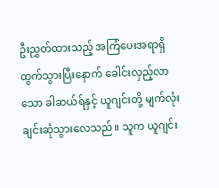ဦးညွှတ်ထားသည့် အကြံပေးအရာရှိ ထွက်သွားပြီးနောက် ခေါင်းလှည့်လာသော ခါဆယ်ရ်နှင့် ယူဂျင်းတို့ မျက်လုံးချင်းဆုံသွားလေသည်။ သူက ယူဂျင်း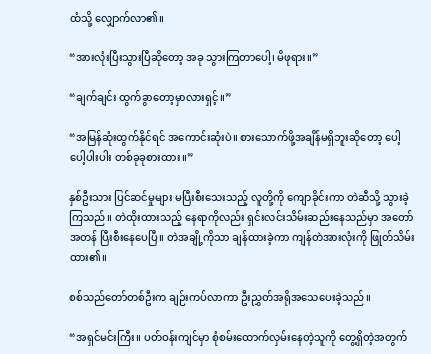ထံသို့ လျှောက်လာ၏။

“အားလုံးပြီးသွားပြီဆိုတော့ အခု သွားကြတာပေါ့၊ မိဖုရား။”

“ချက်ချင်း ထွက်ခွာတော့မှာလားရှင့်။”

“အမြန်ဆုံးထွက်နိုင်ရင် အကောင်းဆုံးပဲ။ စားသောက်ဖို့အချိန်မရှိဘူးဆိုတော့ ပေါ့ပေါ့ပါးပါး တစ်ခုခုစားထား။”

နှစ်ဦးသား ပြင်ဆင်မှုများ မပြီးစီးသေးသည့် လူတို့ကို ကျောခိုင်းကာ တဲဆီသို့ သွားခဲ့ကြသည်။ တဲထိုးထားသည့် နေရာကိုလည်း ရှင်းလင်းသိမ်းဆည်းနေသည်မှာ အတော်အတန် ပြီးစီးနေပေပြီ။ တဲအချို့ကိုသာ ချန်ထားခဲ့ကာ ကျန်တဲအားလုံးကို ဖြုတ်သိမ်းထား၏။

စစ်သည်တော်တစ်ဦးက ချဉ်းကပ်လာကာ ဦးညွှတ်အရိုအသေပေးခဲ့သည်။

“အရှင်မင်းကြီး။ ပတ်ဝန်းကျင်မှာ စုံစမ်းထောက်လှမ်းနေတဲ့သူကို တွေ့ရှိတဲ့အတွက်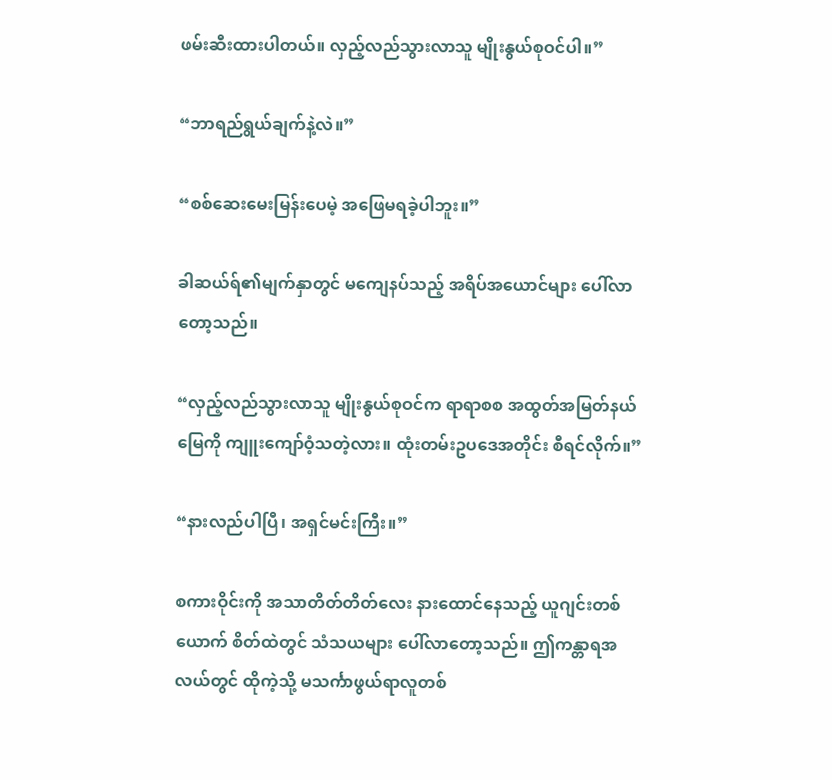ဖမ်းဆီးထားပါတယ်။ လှည့်လည်သွားလာသူ မျိုးနွယ်စုဝင်ပါ။”

“ဘာရည်ရွယ်ချက်နဲ့လဲ။”

“စစ်ဆေးမေးမြန်းပေမဲ့ အဖြေမရခဲ့ပါဘူး။”

ခါဆယ်ရ်၏မျက်နှာတွင် မကျေနပ်သည့် အရိပ်အယောင်များ ပေါ်လာတော့သည်။

“လှည့်လည်သွားလာသူ မျိုးနွယ်စုဝင်က ရာရာစစ အထွတ်အမြတ်နယ်မြေကို ကျူးကျော်ဝံ့သတဲ့လား။ ထုံးတမ်းဥပဒေအတိုင်း စီရင်လိုက်။”

“နားလည်ပါပြီ၊ အရှင်မင်းကြီး။”

စကားဝိုင်းကို အသာတိတ်တိတ်လေး နားထောင်နေသည့် ယူဂျင်းတစ်ယောက် စိတ်ထဲတွင် သံသယများ ပေါ်လာတော့သည်။ ဤကန္တာရအလယ်တွင် ထိုကဲ့သို့ မသင်္ကာဖွယ်ရာလူတစ်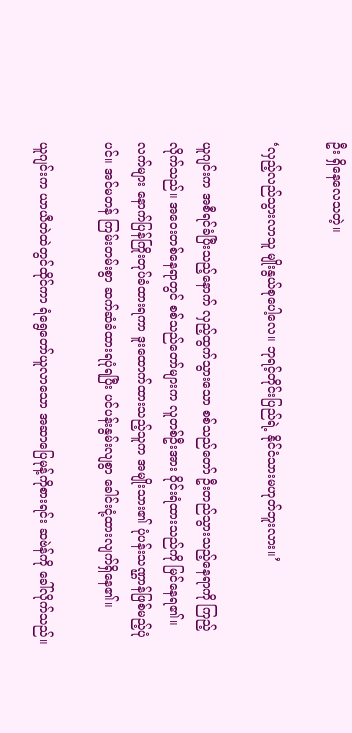ဦး ရှိနေလေသတဲ့။

‘လှည့်လည်သွားလာသူ မျိုးနွယ်စုပေါ့လေ။ ဘုရင့်တိုင်းပြည်ရဲ့ နိုင်ငံသားမဟုတ်ဘူးလား။’

ယူဂျင်းက အစီရင်ခံပြီးသည့်နောက် လှည့်ထွက်သွားသော စစ်သည်တော် ဦးတည်သွားသည့်နေရာကို ကြည့်လိုက်သည်။ အဝေးတစ်နေရာတွင် စစ်သည်တော်များက လူတစ်ဦးအား ဝိုင်းရံထားသည်ကို မြင်နေရ၏။ လက်များ နောက်ပြန်ကြိုးတုပ်ခံထားရကာ ဒူးထောက်ထားသည့်သူက အမျိုးသား၏ ပုံပန်းသဏ္ဌာန်ဖြစ်မည့်ပုံပင်။ အင်မတန် ကြမ်းတမ်းစွာ ဆက်ဆံခံထားရပုံရပြီး ပင်ပန်းနွမ်းလျစွာ ခေါင်းငုံ့ထားလျက်ရှိနေ၏။

ယူဂျင်းက ယာယီတဲထဲတွင်ထိုင်ကာ ရံရွေတော်ယူလာသော အဆာပြေမုန့်ကိုစားရင်း ဆဗဲန်ကို ခေါ်လိုက်သည်။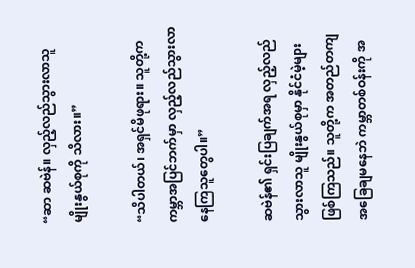“ဆာ ဆဗဲန်။ လှည့်လည်သွားလာသူ မျိုးနွယ်စုကို သိလား။”

“သိပါတယ်၊ အရှင်မိဖုရား။ သူတို့က ကမ္ဘာအပြင်ဘက်မှာ လှည့်လည်သွားလာနေကြသူတွေပါ။”

ဆဗဲန်၏ ရှင်းပြချက်အရ လှည့်လည်သွားလာသူ မျိုးနွယ်စုမှာ နိုင်ငံမဲ့များဖြစ်ကြသည်။ သူတို့က အတည်တကျ အခြေချမနေဘဲ ကမ္ဘာတစ်ဝန်းကို အ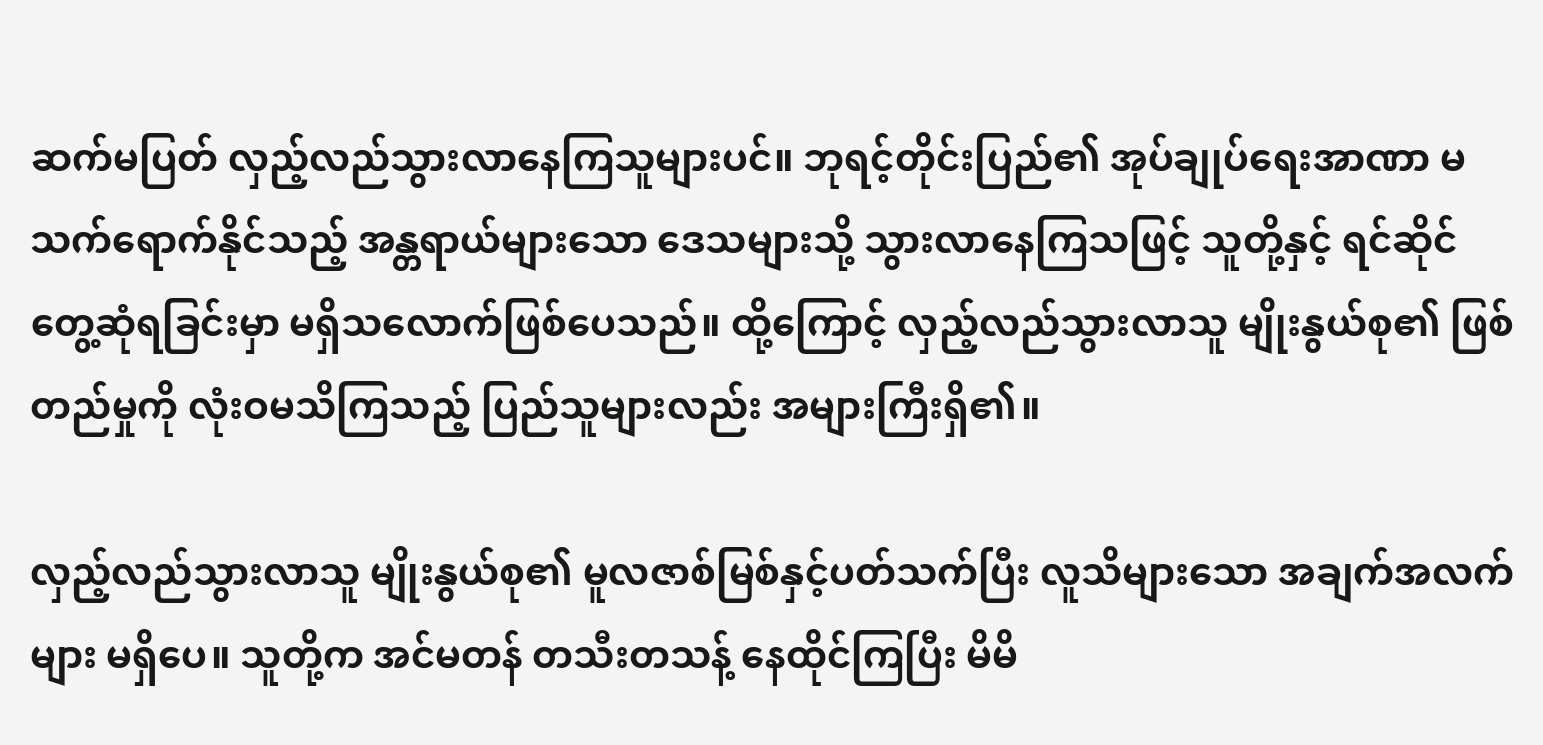ဆက်မပြတ် လှည့်လည်သွားလာနေကြသူများပင်။ ဘုရင့်တိုင်းပြည်၏ အုပ်ချုပ်ရေးအာဏာ မသက်ရောက်နိုင်သည့် အန္တရာယ်များသော ဒေသများသို့ သွားလာနေကြသဖြင့် သူတို့နှင့် ရင်ဆိုင်တွေ့ဆုံရခြင်းမှာ မရှိသလောက်ဖြစ်ပေသည်။ ထို့ကြောင့် လှည့်လည်သွားလာသူ မျိုးနွယ်စု၏ ဖြစ်တည်မှုကို လုံးဝမသိကြသည့် ပြည်သူများလည်း အများကြီးရှိ၏။

လှည့်လည်သွားလာသူ မျိုးနွယ်စု၏ မူလဇာစ်မြစ်နှင့်ပတ်သက်ပြီး လူသိများသော အချက်အလက်များ မရှိပေ။ သူတို့က အင်မတန် တသီးတသန့် နေထိုင်ကြပြီး မိမိ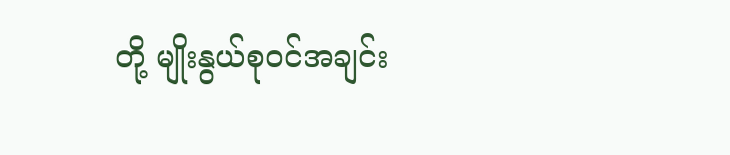တို့ မျိုးနွယ်စုဝင်အချင်း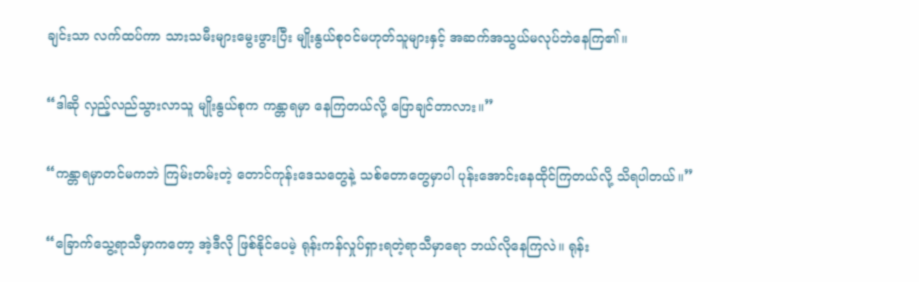ချင်းသာ လက်ထပ်ကာ သားသမီးများမွေးဖွားပြီး မျိုးနွယ်စုဝင်မဟုတ်သူများနှင့် အဆက်အသွယ်မလုပ်ဘဲနေကြ၏။

“ဒါဆို လှည့်လည်သွားလာသူ မျိုးနွယ်စုက ကန္တာရမှာ နေကြတယ်လို့ ပြောချင်တာလား။”

“ကန္တာရမှာတင်မကဘဲ ကြမ်းတမ်းတဲ့ တောင်ကုန်းဒေသတွေနဲ့ သစ်တောတွေမှာပါ ပုန်းအောင်းနေထိုင်ကြတယ်လို့ သိရပါတယ်။”

“ခြောက်သွေ့ရာသီမှာကတော့ အဲ့ဒီလို ဖြစ်နိုင်ပေမဲ့ ရုန်းကန်လှုပ်ရှားရတဲ့ရာသီမှာရော ဘယ်လိုနေကြလဲ။ ရုန်း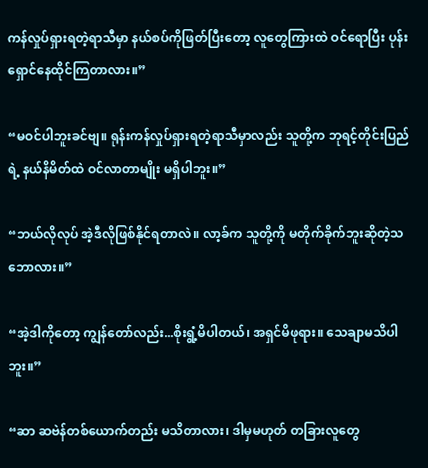ကန်လှုပ်ရှားရတဲ့ရာသီမှာ နယ်စပ်ကိုဖြတ်ပြီးတော့ လူတွေကြားထဲ ဝင်ရောပြီး ပုန်းရှောင်နေထိုင်ကြတာလား။”

“မဝင်ပါဘူးခင်ဗျ။ ရုန်းကန်လှုပ်ရှားရတဲ့ရာသီမှာလည်း သူတို့က ဘုရင့်တိုင်းပြည်ရဲ့ နယ်နိမိတ်ထဲ ဝင်လာတာမျိုး မရှိပါဘူး။”

“ဘယ်လိုလုပ် အဲ့ဒီလိုဖြစ်နိုင်ရတာလဲ။ လာ့ခ်က သူတို့ကို မတိုက်ခိုက်ဘူးဆိုတဲ့သဘောလား။”

“အဲ့ဒါကိုတော့ ကျွန်တော်လည်း...စိုးရွံ့မိပါတယ်၊ အရှင်မိဖုရား။ သေချာမသိပါဘူး။”

“ဆာ ဆဗဲန်တစ်ယောက်တည်း မသိတာလား၊ ဒါမှမဟုတ် တခြားလူတွေ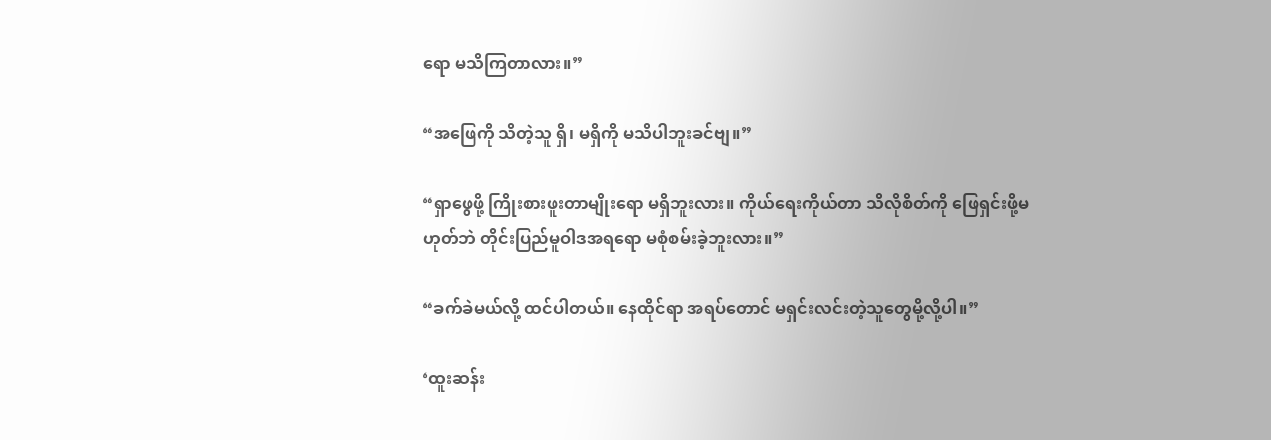ရော မသိကြတာလား။”

“အဖြေကို သိတဲ့သူ ရှိ၊ မရှိကို မသိပါဘူးခင်ဗျ။”

“ရှာဖွေဖို့ ကြိုးစားဖူးတာမျိုးရော မရှိဘူးလား။ ကိုယ်ရေးကိုယ်တာ သိလိုစိတ်ကို ဖြေရှင်းဖို့မဟုတ်ဘဲ တိုင်းပြည်မူဝါဒအရရော မစုံစမ်းခဲ့ဘူးလား။”

“ခက်ခဲမယ်လို့ ထင်ပါတယ်။ နေထိုင်ရာ အရပ်တောင် မရှင်းလင်းတဲ့သူတွေမို့လို့ပါ။”

‘ထူးဆန်း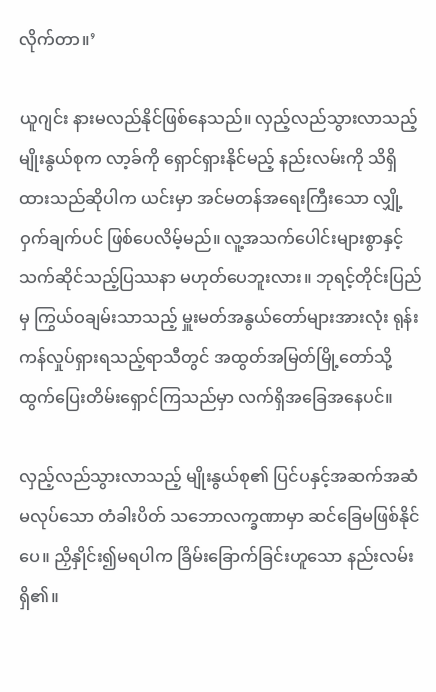လိုက်တာ။’

ယူဂျင်း နားမလည်နိုင်ဖြစ်နေသည်။ လှည့်လည်သွားလာသည့် မျိုးနွယ်စုက လာ့ခ်ကို ရှောင်ရှားနိုင်မည့် နည်းလမ်းကို သိရှိထားသည်ဆိုပါက ယင်းမှာ အင်မတန်အရေးကြီးသော လျှို့ဝှက်ချက်ပင် ဖြစ်ပေလိမ့်မည်။ လူ့အသက်ပေါင်းများစွာနှင့် သက်ဆိုင်သည့်ပြဿနာ မဟုတ်ပေဘူးလား။ ဘုရင့်တိုင်းပြည်မှ ကြွယ်ဝချမ်းသာသည့် မှူးမတ်အနွယ်တော်များအားလုံး ရုန်းကန်လှုပ်ရှားရသည့်ရာသီတွင် အထွတ်အမြတ်မြို့တော်သို့ ထွက်ပြေးတိမ်းရှောင်ကြသည်မှာ လက်ရှိအခြေအနေပင်။

လှည့်လည်သွားလာသည့် မျိုးနွယ်စု၏ ပြင်ပနှင့်အဆက်အဆံမလုပ်သော တံခါးပိတ် သဘောလက္ခဏာမှာ ဆင်ခြေမဖြစ်နိုင်ပေ။ ညှိနှိုင်း၍မရပါက ခြိမ်းခြောက်ခြင်းဟူသော နည်းလမ်းရှိ၏။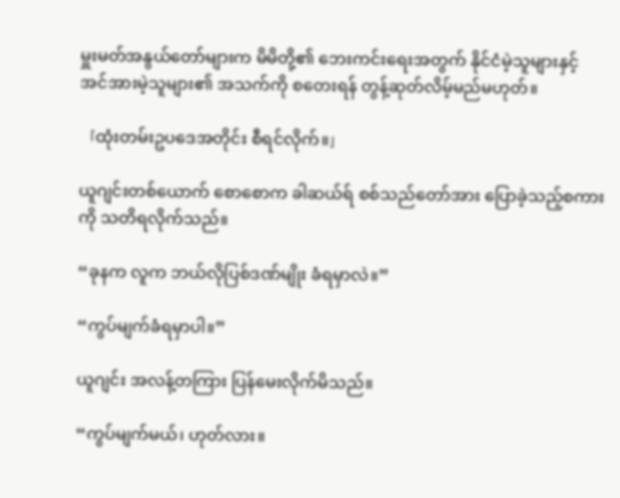မှူးမတ်အနွယ်တော်များက မိမိတို့၏ ဘေးကင်းရေးအတွက် နိုင်ငံမဲ့သူများနှင့် အင်အားမဲ့သူများ၏ အသက်ကို စတေးရန် တွန့်ဆုတ်လိမ့်မည်မဟုတ်။

「ထုံးတမ်းဥပဒေအတိုင်း စီရင်လိုက်။」

ယူဂျင်းတစ်ယောက် စောစောက ခါဆယ်ရ် စစ်သည်တော်အား ပြောခဲ့သည့်စကားကို သတိရလိုက်သည်။

“ခုနက လူက ဘယ်လိုပြစ်ဒဏ်မျိုး ခံရမှာလဲ။”

“ကွပ်မျက်ခံရမှာပါ။”

ယူဂျင်း အလန့်တကြား ပြန်မေးလိုက်မိသည်။

“ကွပ်မျက်မယ်၊ ဟုတ်လား။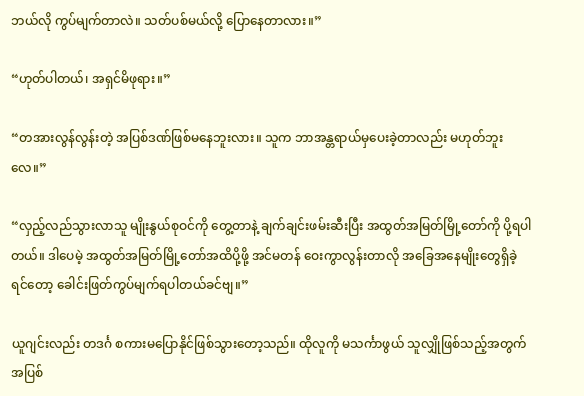ဘယ်လို ကွပ်မျက်တာလဲ။ သတ်ပစ်မယ်လို့ ပြောနေတာလား။”

“ဟုတ်ပါတယ်၊ အရှင်မိဖုရား။”

“တအားလွန်လွန်းတဲ့ အပြစ်ဒဏ်ဖြစ်မနေဘူးလား။ သူက ဘာအန္တရာယ်မှပေးခဲ့တာလည်း မဟုတ်ဘူးလေ။”

“လှည့်လည်သွားလာသူ မျိုးနွယ်စုဝင်ကို တွေ့တာနဲ့ ချက်ချင်းဖမ်းဆီးပြီး အထွတ်အမြတ်မြို့တော်ကို ပို့ရပါတယ်။ ဒါပေမဲ့ အထွတ်အမြတ်မြို့တော်အထိပို့ဖို့ အင်မတန် ဝေးကွာလွန်းတာလို အခြေအနေမျိုးတွေရှိခဲ့ရင်တော့ ခေါင်းဖြတ်ကွပ်မျက်ရပါတယ်ခင်ဗျ။”

ယူဂျင်းလည်း တဒင်္ဂ စကားမပြောနိုင်ဖြစ်သွားတော့သည်။ ထိုလူကို မသင်္ကာဖွယ် သူလျှိုဖြစ်သည့်အတွက် အပြစ်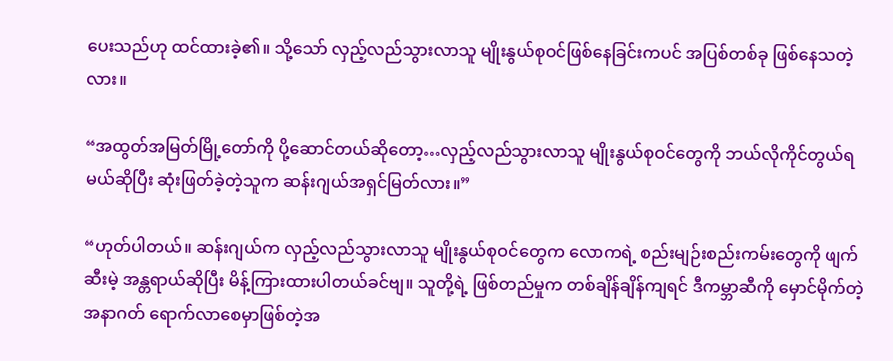ပေးသည်ဟု ထင်ထားခဲ့၏။ သို့သော် လှည့်လည်သွားလာသူ မျိုးနွယ်စုဝင်ဖြစ်နေခြင်းကပင် အပြစ်တစ်ခု ဖြစ်နေသတဲ့လား။

“အထွတ်အမြတ်မြို့တော်ကို ပို့ဆောင်တယ်ဆိုတော့…လှည့်လည်သွားလာသူ မျိုးနွယ်စုဝင်တွေကို ဘယ်လိုကိုင်တွယ်ရမယ်ဆိုပြီး ဆုံးဖြတ်ခဲ့တဲ့သူက ဆန်းဂျယ်အရှင်မြတ်လား။”

“ဟုတ်ပါတယ်။ ဆန်းဂျယ်က လှည့်လည်သွားလာသူ မျိုးနွယ်စုဝင်တွေက လောကရဲ့ စည်းမျဉ်းစည်းကမ်းတွေကို ဖျက်ဆီးမဲ့ အန္တရာယ်ဆိုပြီး မိန့်ကြားထားပါတယ်ခင်ဗျ။ သူတို့ရဲ့ ဖြစ်တည်မှုက တစ်ချိန်ချိန်ကျရင် ဒီကမ္ဘာဆီကို မှောင်မိုက်တဲ့ အနာဂတ် ရောက်လာစေမှာဖြစ်တဲ့အ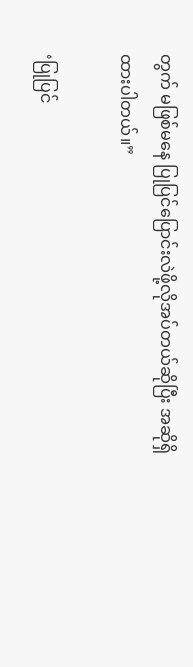တွက် မဖြစ်မနေ ပြုပြင်ပြောင်းလဲဖို့လိုအပ်တယ်ဆိုပြီး အဆိုရှိထားပါတယ်။”

‘ပြုပြင်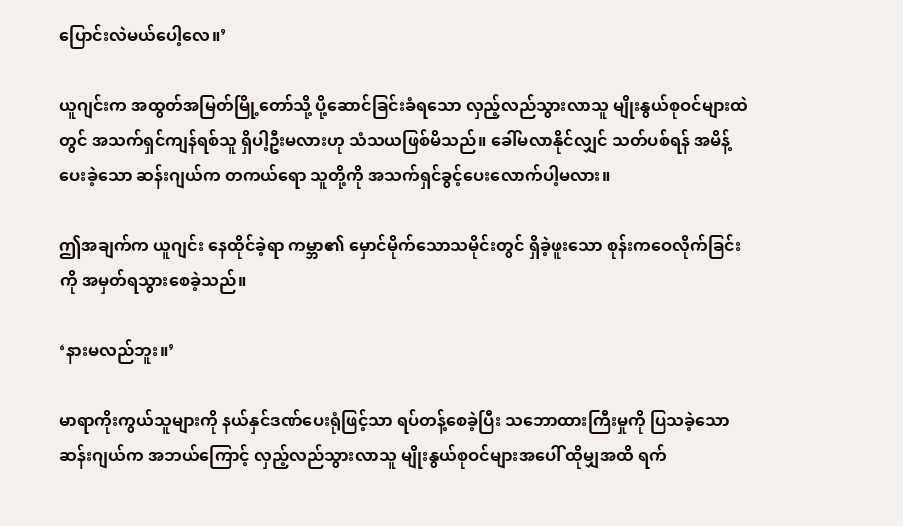ပြောင်းလဲမယ်ပေါ့လေ။’

ယူဂျင်းက အထွတ်အမြတ်မြို့တော်သို့ ပို့ဆောင်ခြင်းခံရသော လှည့်လည်သွားလာသူ မျိုးနွယ်စုဝင်များထဲတွင် အသက်ရှင်ကျန်ရစ်သူ ရှိပါ့ဦးမလားဟု သံသယဖြစ်မိသည်။ ခေါ်မလာနိုင်လျှင် သတ်ပစ်ရန် အမိန့်ပေးခဲ့သော ဆန်းဂျယ်က တကယ်ရော သူတို့ကို အသက်ရှင်ခွင့်ပေးလောက်ပါ့မလား။

ဤအချက်က ယူဂျင်း နေထိုင်ခဲ့ရာ ကမ္ဘာ၏ မှောင်မိုက်သောသမိုင်းတွင် ရှိခဲ့ဖူးသော စုန်းကဝေလိုက်ခြင်းကို အမှတ်ရသွားစေခဲ့သည်။

‘နားမလည်ဘူး။’

မာရာကိုးကွယ်သူများကို နယ်နှင်ဒဏ်ပေးရုံဖြင့်သာ ရပ်တန့်စေခဲ့ပြီး သဘောထားကြီးမှုကို ပြသခဲ့သော ဆန်းဂျယ်က အဘယ်ကြောင့် လှည့်လည်သွားလာသူ မျိုးနွယ်စုဝင်များအပေါ် ထိုမျှအထိ ရက်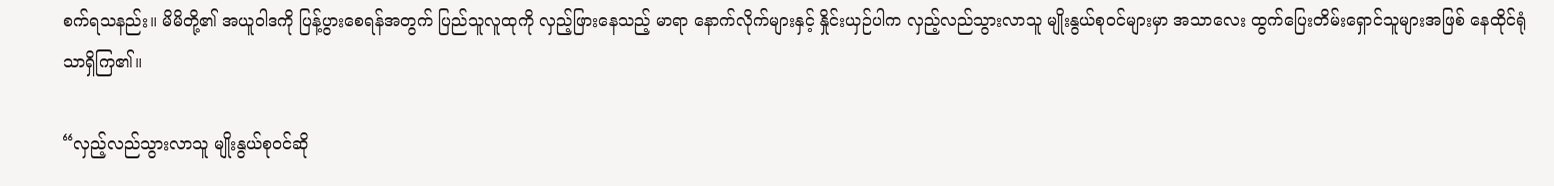စက်ရသနည်း။ မိမိတို့၏ အယူဝါဒကို ပြန့်ပွားစေရန်အတွက် ပြည်သူလူထုကို လှည့်ဖြားနေသည့် မာရာ နောက်လိုက်များနှင့် နှိုင်းယှဉ်ပါက လှည့်လည်သွားလာသူ မျိုးနွယ်စုဝင်များမှာ အသာလေး ထွက်ပြေးတိမ်းရှောင်သူများအဖြစ် နေထိုင်ရုံသာရှိကြ၏။

“လှည့်လည်သွားလာသူ မျိုးနွယ်စုဝင်ဆို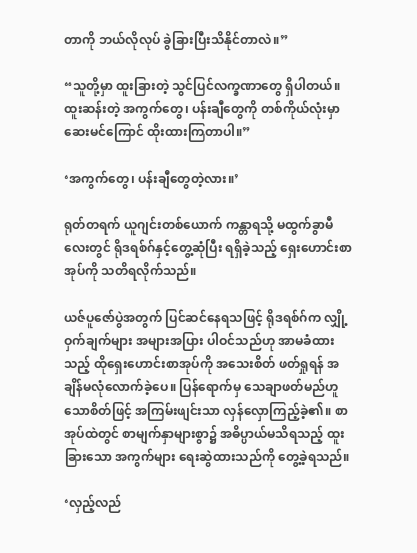တာကို ဘယ်လိုလုပ် ခွဲခြားပြီးသိနိုင်တာလဲ။”

“သူတို့မှာ ထူးခြားတဲ့ သွင်ပြင်လက္ခဏာတွေ ရှိပါတယ်။ ထူးဆန်းတဲ့ အကွက်တွေ၊ ပန်းချီတွေကို တစ်ကိုယ်လုံးမှာ ဆေးမင်ကြောင် ထိုးထားကြတာပါ။”

‘အကွက်တွေ၊ ပန်းချီတွေတဲ့လား။’

ရုတ်တရက် ယူဂျင်းတစ်ယောက် ကန္တာရသို့ မထွက်ခွာမီလေးတွင် ရိုဒရစ်ဂ်နှင့်တွေ့ဆုံပြီး ရရှိခဲ့သည့် ရှေးဟောင်းစာအုပ်ကို သတိရလိုက်သည်။

ယဇ်ပူဇော်ပွဲအတွက် ပြင်ဆင်နေရသဖြင့် ရိုဒရစ်ဂ်က လျှို့ဝှက်ချက်များ အများအပြား ပါဝင်သည်ဟု အာမခံထားသည့် ထိုရှေးဟောင်းစာအုပ်ကို အသေးစိတ် ဖတ်ရှုရန် အချိန်မလုံလောက်ခဲ့ပေ။ ပြန်ရောက်မှ သေချာဖတ်မည်ဟူသောစိတ်ဖြင့် အကြမ်းဖျင်းသာ လှန်လှောကြည့်ခဲ့၏။ စာအုပ်ထဲတွင် စာမျက်နှာများစွာ၌ အဓိပ္ပာယ်မသိရသည့် ထူးခြားသော အကွက်များ ရေးဆွဲထားသည်ကို တွေ့ခဲ့ရသည်။

‘လှည့်လည်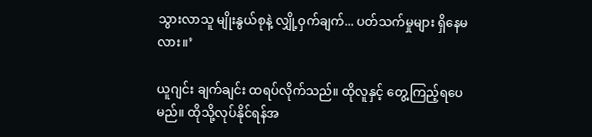သွားလာသူ မျိုးနွယ်စုနဲ့ လျှို့ဝှက်ချက်... ပတ်သက်မှုများ ရှိနေမလား။’

ယူဂျင်း ချက်ချင်း ထရပ်လိုက်သည်။ ထိုလူနှင့် တွေ့ကြည့်ရပေမည်။ ထိုသို့လုပ်နိုင်ရန်အ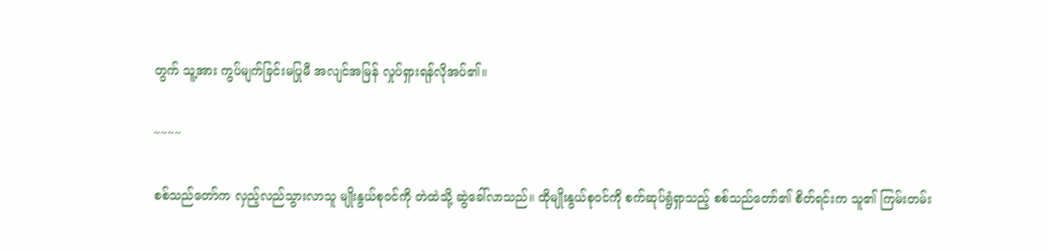တွက် သူ့အား ကွပ်မျက်ခြင်းမပြုမီ အလျင်အမြန် လှုပ်ရှားရန်လိုအပ်၏။

~~~~

စစ်သည်တော်က လှည့်လည်သွားလာသူ မျိုးနွယ်စုဝင်ကို တဲထဲသို့ ဆွဲခေါ်လာသည်။ ထိုမျိုးနွယ်စုဝင်ကို စက်ဆုပ်ရွံရှာသည့် စစ်သည်တော်၏ စိတ်ရင်းက သူ၏ ကြမ်းတမ်း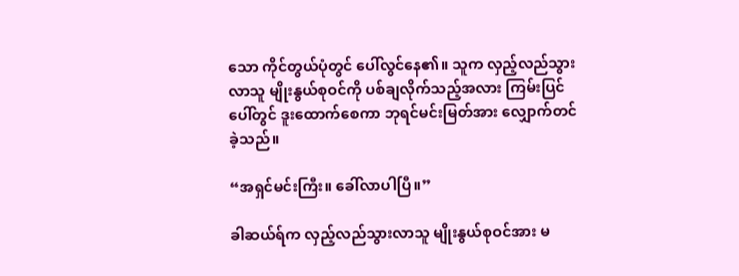သော ကိုင်တွယ်ပုံတွင် ပေါ်လွင်နေ၏။ သူက လှည့်လည်သွားလာသူ မျိုးနွယ်စုဝင်ကို ပစ်ချလိုက်သည့်အလား ကြမ်းပြင်ပေါ်တွင် ဒူးထောက်စေကာ ဘုရင်မင်းမြတ်အား လျှောက်တင်ခဲ့သည်။

“အရှင်မင်းကြီး။ ခေါ်လာပါပြီ။”

ခါဆယ်ရ်က လှည့်လည်သွားလာသူ မျိုးနွယ်စုဝင်အား မ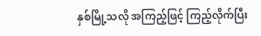နှစ်မြို့သလို အကြည့်ဖြင့် ကြည့်လိုက်ပြီး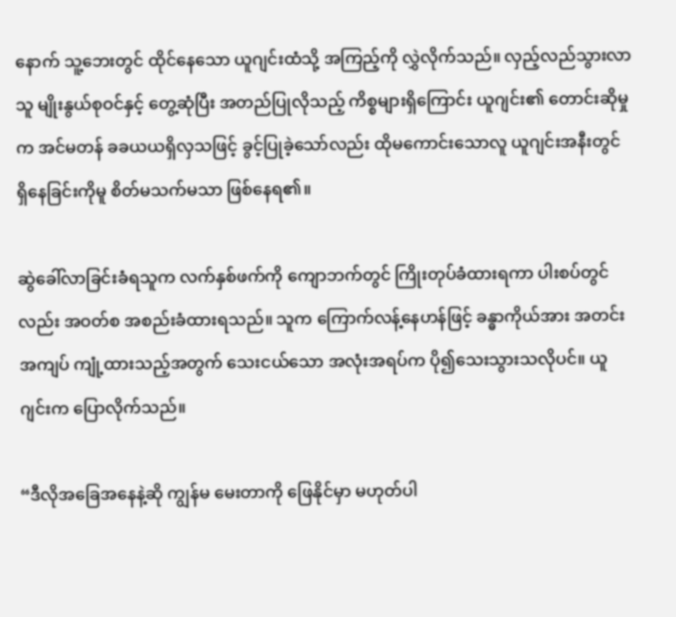နောက် သူ့ဘေးတွင် ထိုင်နေသော ယူဂျင်းထံသို့ အကြည့်ကို လွှဲလိုက်သည်။ လှည့်လည်သွားလာသူ မျိုးနွယ်စုဝင်နှင့် တွေ့ဆုံပြီး အတည်ပြုလိုသည့် ကိစ္စများရှိကြောင်း ယူဂျင်း၏ တောင်းဆိုမှုက အင်မတန် ခခယယရှိလှသဖြင့် ခွင့်ပြုခဲ့သော်လည်း ထိုမကောင်းသောလူ ယူဂျင်းအနီးတွင် ရှိနေခြင်းကိုမူ စိတ်မသက်မသာ ဖြစ်နေရ၏။

ဆွဲခေါ်လာခြင်းခံရသူက လက်နှစ်ဖက်ကို ကျောဘက်တွင် ကြိုးတုပ်ခံထားရကာ ပါးစပ်တွင်လည်း အဝတ်စ အစည်းခံထားရသည်။ သူက ကြောက်လန့်နေဟန်ဖြင့် ခန္ဓာကိုယ်အား အတင်းအကျပ် ကျုံ့ထားသည့်အတွက် သေးငယ်သော အလုံးအရပ်က ပို၍သေးသွားသလိုပင်။ ယူဂျင်းက ပြောလိုက်သည်။

“ဒီလိုအခြေအနေနဲ့ဆို ကျွန်မ မေးတာကို ဖြေနိုင်မှာ မဟုတ်ပါ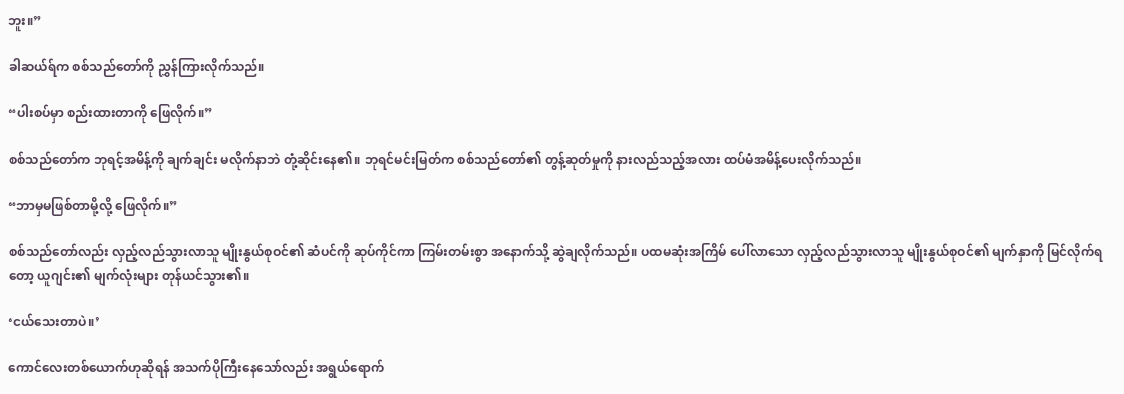ဘူး။”

ခါဆယ်ရ်က စစ်သည်တော်ကို ညွှန်ကြားလိုက်သည်။

“ပါးစပ်မှာ စည်းထားတာကို ဖြေလိုက်။”

စစ်သည်တော်က ဘုရင့်အမိန့်ကို ချက်ချင်း မလိုက်နာဘဲ တုံ့ဆိုင်းနေ၏။ ဘုရင်မင်းမြတ်က စစ်သည်တော်၏ တွန့်ဆုတ်မှုကို နားလည်သည့်အလား ထပ်မံအမိန့်ပေးလိုက်သည်။

“ဘာမှမဖြစ်တာမို့လို့ ဖြေလိုက်။”

စစ်သည်တော်လည်း လှည့်လည်သွားလာသူ မျိုးနွယ်စုဝင်၏ ဆံပင်ကို ဆုပ်ကိုင်ကာ ကြမ်းတမ်းစွာ အနောက်သို့ ဆွဲချလိုက်သည်။ ပထမဆုံးအကြိမ် ပေါ်လာသော လှည့်လည်သွားလာသူ မျိုးနွယ်စုဝင်၏ မျက်နှာကို မြင်လိုက်ရတော့ ယူဂျင်း၏ မျက်လုံးများ တုန်ယင်သွား၏။

‘ငယ်သေးတာပဲ။’

ကောင်လေးတစ်ယောက်ဟုဆိုရန် အသက်ပိုကြီးနေသော်လည်း အရွယ်ရောက်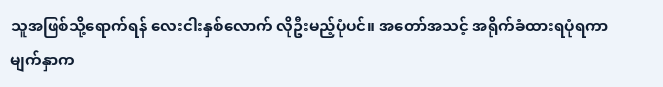သူအဖြစ်သို့ရောက်ရန် လေးငါးနှစ်လောက် လိုဦးမည့်ပုံပင်။ အတော်အသင့် အရိုက်ခံထားရပုံရကာ မျက်နှာက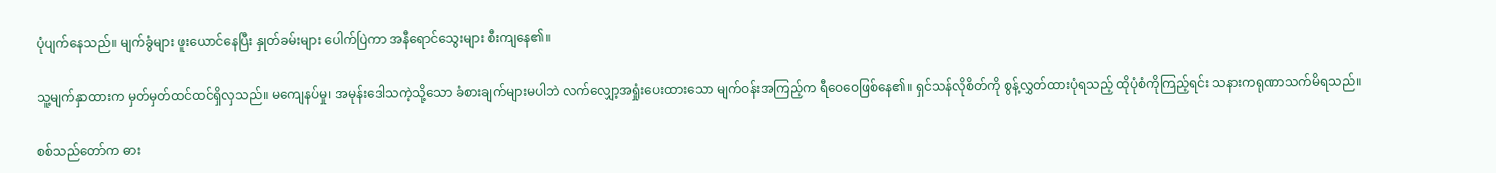ပုံပျက်နေသည်။ မျက်ခွံများ ဖူးယောင်နေပြီး နှုတ်ခမ်းများ ပေါက်ပြဲကာ အနီရောင်သွေးများ စီးကျနေ၏။

သူ့မျက်နှာထားက မှတ်မှတ်ထင်ထင်ရှိလှသည်။ မကျေနပ်မှု၊ အမုန်းဒေါသကဲ့သို့သော ခံစားချက်များမပါဘဲ လက်လျှော့အရှုံးပေးထားသော မျက်ဝန်းအကြည့်က ရီဝေဝေဖြစ်နေ၏။ ရှင်သန်လိုစိတ်ကို စွန့်လွှတ်ထားပုံရသည့် ထိုပုံစံကိုကြည့်ရင်း သနားကရုဏာသက်မိရသည်။

စစ်သည်တော်က ဓား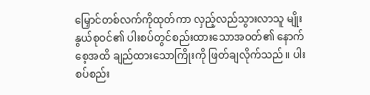မြှောင်တစ်လက်ကိုထုတ်ကာ လှည့်လည်သွားလာသူ မျိုးနွယ်စုဝင်၏ ပါးစပ်တွင်စည်းထားသောအဝတ်၏ နောက်စေ့အထိ ချည်ထားသောကြိုးကို ဖြတ်ချလိုက်သည်။ ပါးစပ်စည်း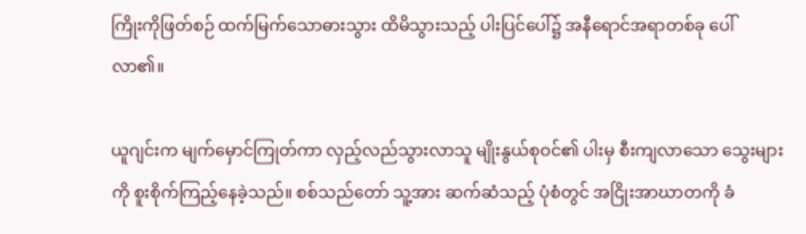ကြိုးကိုဖြတ်စဉ် ထက်မြက်သောဓားသွား ထိမိသွားသည့် ပါးပြင်ပေါ်၌ အနီရောင်အရာတစ်ခု ပေါ်လာ၏။

ယူဂျင်းက မျက်မှောင်ကြုတ်ကာ လှည့်လည်သွားလာသူ မျိုးနွယ်စုဝင်၏ ပါးမှ စီးကျလာသော သွေးများကို စူးစိုက်ကြည့်နေခဲ့သည်။ စစ်သည်တော် သူ့အား ဆက်ဆံသည့် ပုံစံတွင် အငြိုးအာဃာတကို ခံ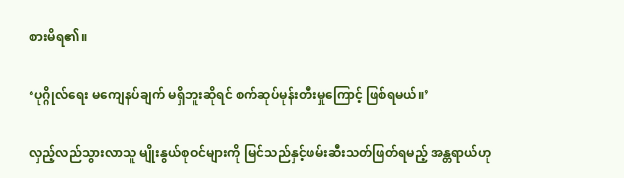စားမိရ၏။

‘ပုဂ္ဂိုလ်ရေး မကျေနပ်ချက် မရှိဘူးဆိုရင် စက်ဆုပ်မုန်းတီးမှုကြောင့် ဖြစ်ရမယ်။’

လှည့်လည်သွားလာသူ မျိုးနွယ်စုဝင်များကို မြင်သည်နှင့်ဖမ်းဆီးသတ်ဖြတ်ရမည့် အန္တရာယ်ဟု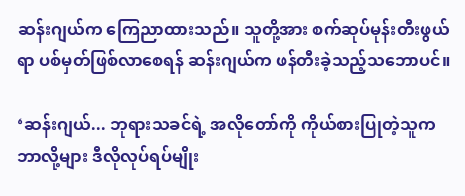ဆန်းဂျယ်က ကြေညာထားသည်။ သူတို့အား စက်ဆုပ်မုန်းတီးဖွယ်ရာ ပစ်မှတ်ဖြစ်လာစေရန် ဆန်းဂျယ်က ဖန်တီးခဲ့သည့်သဘောပင်။

‘ဆန်းဂျယ်... ဘုရားသခင်ရဲ့ အလိုတော်ကို ကိုယ်စားပြုတဲ့သူက ဘာလို့များ ဒီလိုလုပ်ရပ်မျိုး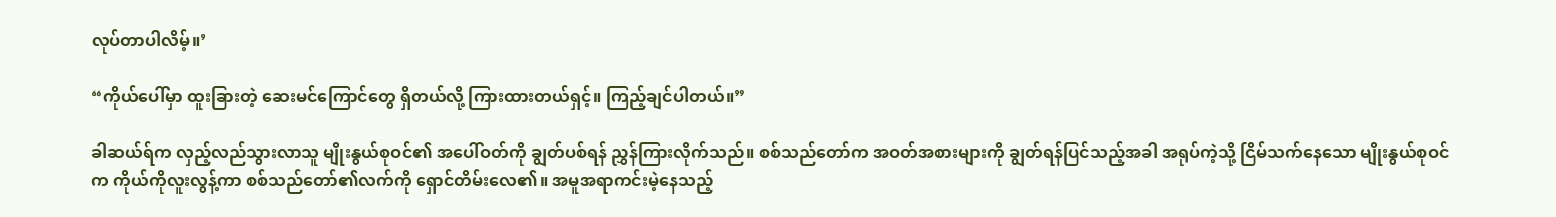လုပ်တာပါလိမ့်။’

“ကိုယ်ပေါ်မှာ ထူးခြားတဲ့ ဆေးမင်ကြောင်တွေ ရှိတယ်လို့ ကြားထားတယ်ရှင့်။ ကြည့်ချင်ပါတယ်။”

ခါဆယ်ရ်က လှည့်လည်သွားလာသူ မျိုးနွယ်စုဝင်၏ အပေါ်ဝတ်ကို ချွတ်ပစ်ရန် ညွှန်ကြားလိုက်သည်။ စစ်သည်တော်က အဝတ်အစားများကို ချွတ်ရန်ပြင်သည့်အခါ အရုပ်ကဲ့သို့ ငြိမ်သက်နေသော မျိုးနွယ်စုဝင်က ကိုယ်ကိုလူးလွန့်ကာ စစ်သည်တော်၏လက်ကို ရှောင်တိမ်းလေ၏။ အမူအရာကင်းမဲ့နေသည့်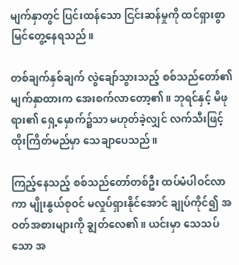မျက်နှာတွင် ပြင်းထန်သော ငြင်းဆန်မှုကို ထင်ရှားစွာ မြင်တွေ့နေရသည်။

တစ်ချက်နှစ်ချက် လွဲချော်သွားသည့် စစ်သည်တော်၏ မျက်နှာထားက အေးစက်လာတော့၏။ ဘုရင်နှင့် မိဖုရား၏ ရှေ့မှောက်၌သာ မဟုတ်ခဲ့လျှင် လက်သီးဖြင့် ထိုးကြိတ်မည်မှာ သေချာပေသည်။

ကြည့်နေသည့် စစ်သည်တော်တစ်ဦး ထပ်မံပါဝင်လာကာ မျိုးနွယ်စုဝင် မလှုပ်ရှားနိုင်အောင် ချုပ်ကိုင်၍ အဝတ်အစားများကို ချွတ်လေ၏။ ယင်းမှာ သေသပ်သော အ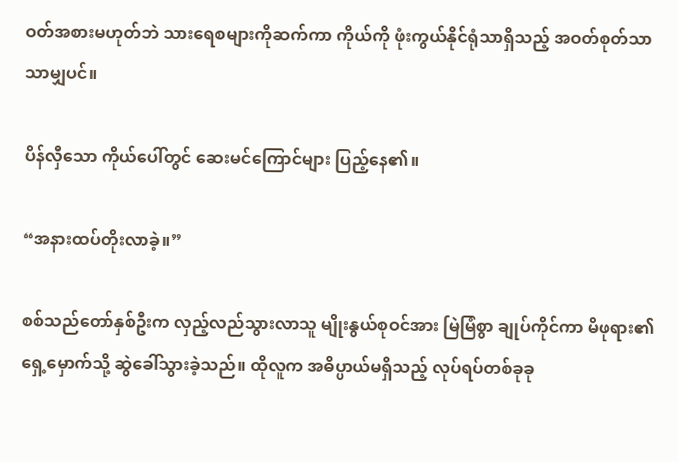ဝတ်အစားမဟုတ်ဘဲ သားရေစများကိုဆက်ကာ ကိုယ်ကို ဖုံးကွယ်နိုင်ရုံသာရှိသည့် အဝတ်စုတ်သာသာမျှပင်။

ပိန်လှီသော ကိုယ်ပေါ်တွင် ဆေးမင်ကြောင်များ ပြည့်နေ၏။

“အနားထပ်တိုးလာခဲ့။”

စစ်သည်တော်နှစ်ဦးက လှည့်လည်သွားလာသူ မျိုးနွယ်စုဝင်အား မြဲမြံစွာ ချုပ်ကိုင်ကာ မိဖုရား၏ ရှေ့မှောက်သို့ ဆွဲခေါ်သွားခဲ့သည်။ ထိုလူက အဓိပ္ပာယ်မရှိသည့် လုပ်ရပ်တစ်ခုခု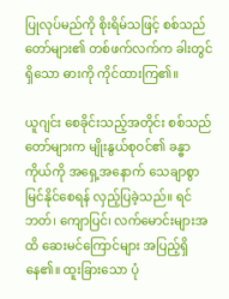ပြုလုပ်မည်ကို စိုးရိမ်သဖြင့် စစ်သည်တော်များ၏ တစ်ဖက်လက်က ခါးတွင်ရှိသော ဓားကို ကိုင်ထားကြ၏။

ယူဂျင်း စေခိုင်းသည့်အတိုင်း စစ်သည်တော်များက မျိုးနွယ်စုဝင်၏ ခန္ဓာကိုယ်ကို အရှေ့အနောက် သေချာစွာ မြင်နိုင်စေရန် လှည့်ပြခဲ့သည်။ ရင်ဘတ်၊ ကျောပြင်၊ လက်မောင်းများအထိ ဆေးမင်ကြောင်များ အပြည့်ရှိနေ၏။ ထူးခြားသော ပုံ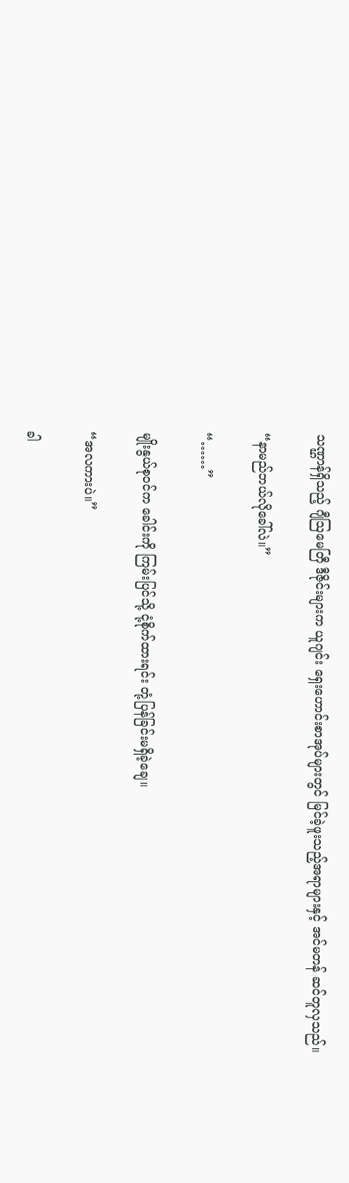သဏ္ဌာန်ရှိသည့် ဂျီဩမေတြီ ဒီဇိုင်းများက ယူဂျင်း ရှေးဟောင်းစာအုပ်များတွင် မြင်ခဲ့ဖူးသည့်အရာများနှင့် အင်မတန် ဆင်တူလှသည်။

“နာမည်ဘယ်လိုခေါ်လဲ။”

“……”

မျိုးနွယ်စုဝင်က ခေါင်းကို ကြမ်းပြင်သို့ ငုံ့စိုက်ထားရင်း တုံ့ပြန်ခြင်းမရှိခဲ့ချေ။

“အလကားပဲ။”

ခါ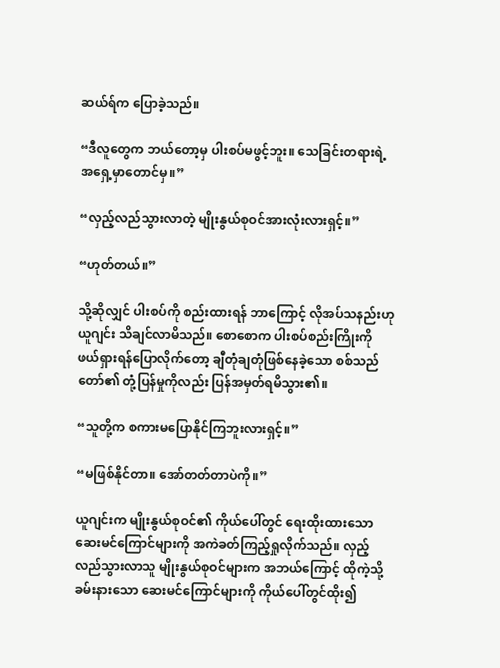ဆယ်ရ်က ပြောခဲ့သည်။

“ဒီလူတွေက ဘယ်တော့မှ ပါးစပ်မဖွင့်ဘူး။ သေခြင်းတရားရဲ့ အရှေ့မှာတောင်မှ။”

“လှည့်လည်သွားလာတဲ့ မျိုးနွယ်စုဝင်အားလုံးလားရှင့်။”

“ဟုတ်တယ်။”

သို့ဆိုလျှင် ပါးစပ်ကို စည်းထားရန် ဘာကြောင့် လိုအပ်သနည်းဟု ယူဂျင်း သိချင်လာမိသည်။ စောစောက ပါးစပ်စည်းကြိုးကို ဖယ်ရှားရန်ပြောလိုက်တော့ ချီတုံချတုံဖြစ်နေခဲ့သော စစ်သည်တော်၏ တုံ့ပြန်မှုကိုလည်း ပြန်အမှတ်ရမိသွား၏။

“သူတို့က စကားမပြောနိုင်ကြဘူးလားရှင့်။”

“မဖြစ်နိုင်တာ။ အော်တတ်တာပဲကို။”

ယူဂျင်းက မျိုးနွယ်စုဝင်၏ ကိုယ်ပေါ်တွင် ရေးထိုးထားသော ဆေးမင်ကြောင်များကို အကဲခတ်ကြည့်ရှုလိုက်သည်။ လှည့်လည်သွားလာသူ မျိုးနွယ်စုဝင်များက အဘယ်ကြောင့် ထိုကဲ့သို့ ခမ်းနားသော ဆေးမင်ကြောင်များကို ကိုယ်ပေါ်တွင်ထိုး၍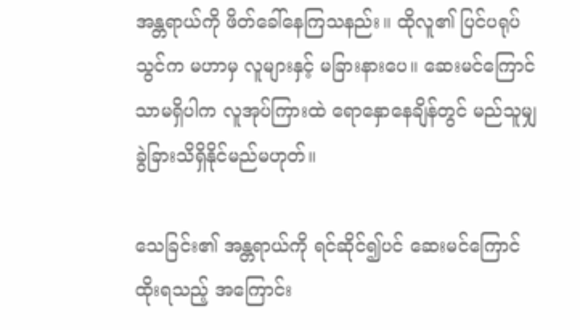အန္တရာယ်ကို ဖိတ်ခေါ်နေကြသနည်း။ ထိုလူ၏ ပြင်ပရုပ်သွင်က မဟာမှ လူများနှင့် မခြားနားပေ။ ဆေးမင်ကြောင်သာမရှိပါက လူအုပ်ကြားထဲ ရောနှောနေချိန်တွင် မည်သူမျှ ခွဲခြားသိရှိနိုင်မည်မဟုတ်။

သေခြင်း၏ အန္တရာယ်ကို ရင်ဆိုင်၍ပင် ဆေးမင်ကြောင်ထိုးရသည့် အကြောင်း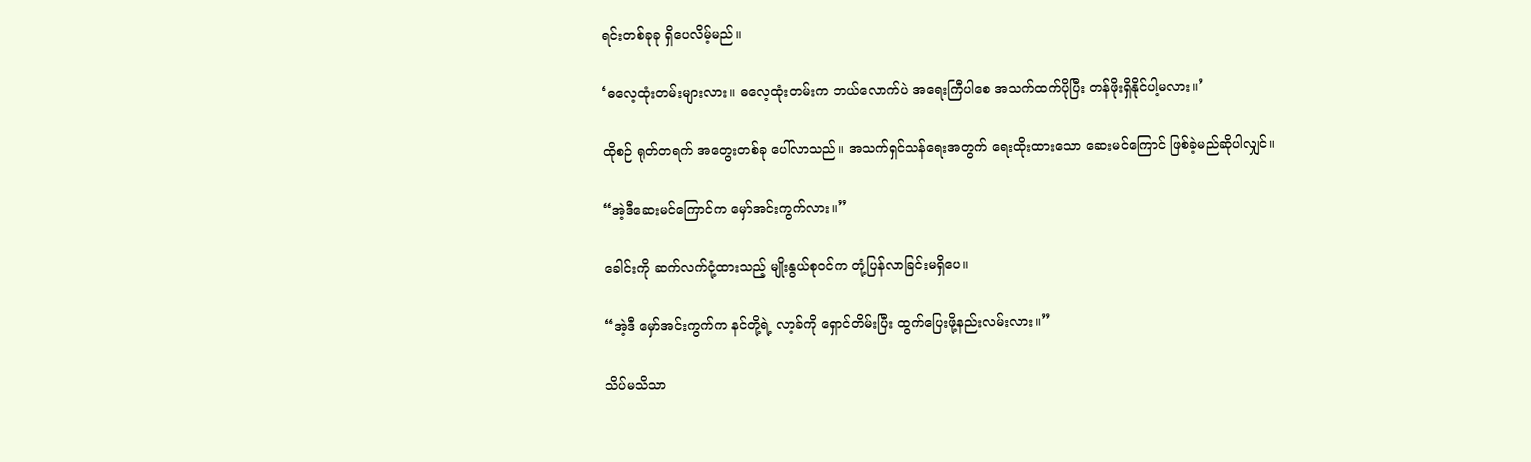ရင်းတစ်ခုခု ရှိပေလိမ့်မည်။

‘ဓလေ့ထုံးတမ်းများလား။ ဓလေ့ထုံးတမ်းက ဘယ်လောက်ပဲ အရေးကြီပါစေ အသက်ထက်ပိုပြီး တန်ဖိုးရှိနိုင်ပါ့မလား။’

ထိုစဉ် ရုတ်တရက် အတွေးတစ်ခု ပေါ်လာသည်။ အသက်ရှင်သန်ရေးအတွက် ရေးထိုးထားသော ဆေးမင်ကြောင် ဖြစ်ခဲ့မည်ဆိုပါလျှင်။

“အဲ့ဒီဆေးမင်ကြောင်က မှော်အင်းကွက်လား။”

ခေါင်းကို ဆက်လက်ငုံ့ထားသည့် မျိုးနွယ်စုဝင်က တုံ့ပြန်လာခြင်းမရှိပေ။

“အဲ့ဒီ မှော်အင်းကွက်က နင်တို့ရဲ့ လာ့ခ်ကို ရှောင်တိမ်းပြီး ထွက်ပြေးဖို့နည်းလမ်းလား။”

သိပ်မသိသာ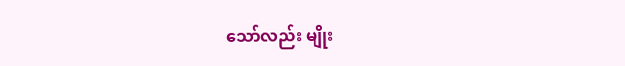သော်လည်း မျိုး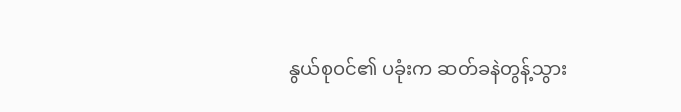နွယ်စုဝင်၏ ပခုံးက ဆတ်ခနဲတွန့်သွား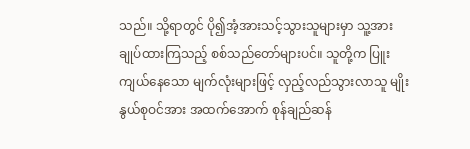သည်။ သို့ရာတွင် ပို၍အံ့အားသင့်သွားသူများမှာ သူ့အား ချုပ်ထားကြသည့် စစ်သည်တော်များပင်။ သူတို့က ပြူးကျယ်နေသော မျက်လုံးများဖြင့် လှည့်လည်သွားလာသူ မျိုးနွယ်စုဝင်အား အထက်အောက် စုန်ချည်ဆန်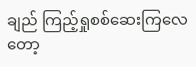ချည် ကြည့်ရှုစစ်ဆေးကြလေတော့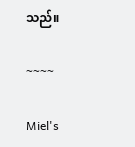သည်။

~~~~

Miel's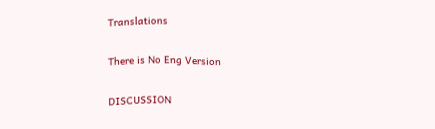Translations

There is No Eng Version

DISCUSSION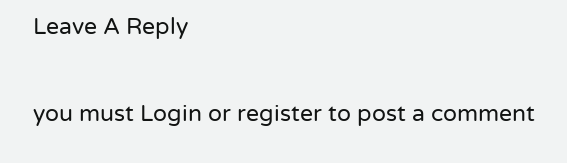Leave A Reply

you must Login or register to post a comment